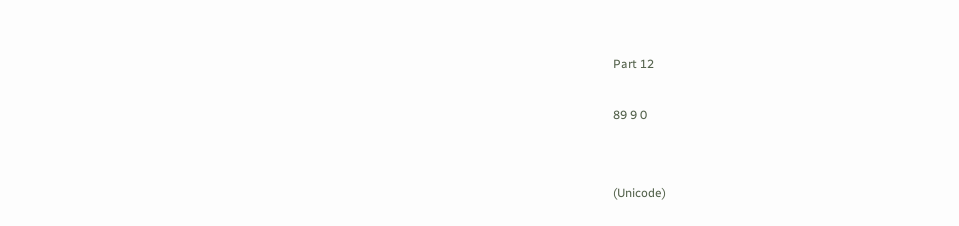Part 12

89 9 0


(Unicode)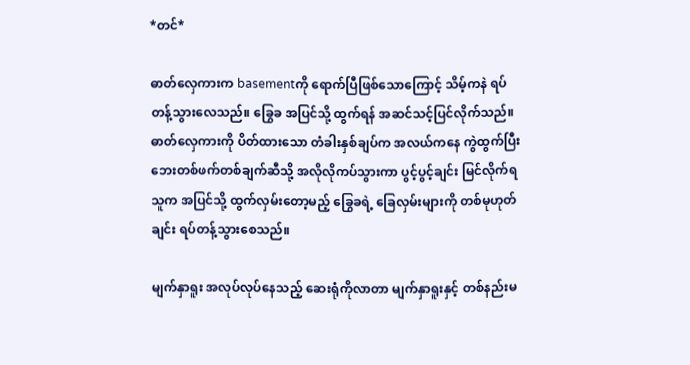*တင်*

ဓာတ်လှေကားက basementကို‌ ရောက်ပြီဖြစ်သောကြောင့် သိမ့်ကနဲ ရပ်တန့်သွားလေသည်။ ခြွေခ အပြင်သို့ ထွက်ရန် အဆင်သင့်ပြင်လိုက်သည်။ ဓာတ်လှေကားကို ပိတ်ထားသော တံခါးနှစ်ချပ်က အလယ်ကနေ ကွဲထွက်ပြီး ဘေးတစ်ဖက်တစ်ချက်ဆီသို့ အလိုလိုကပ်သွားကာ ပွင့်ပွင့်ချင်း မြင်လိုက်ရသူက အပြင်သို့ ထွက်လှမ်းတော့မည့် ခြွေခရဲ့ ခြေလှမ်းများကို တစ်မုဟုတ်ချင်း ရပ်တန့်သွားစေသည်။

မျက်နှာရူး အလုပ်လုပ်နေသည့် ဆေးရုံကိုလာတာ မျက်နှာရူးနှင့် တစ်နည်းမ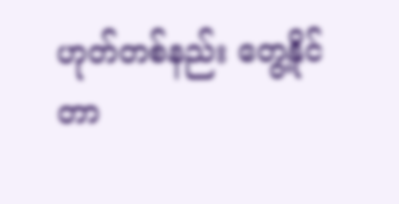ဟုတ်တစ်နည်း တွေ့နိုင်တာ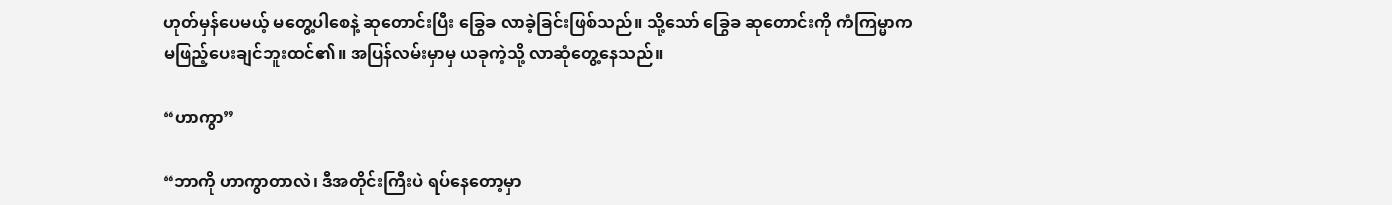ဟုတ်မှန်ပေမယ့် မတွေ့ပါစေနဲ့ ဆုတောင်းပြီး ခြွေခ လာခဲ့ခြင်းဖြစ်သည်။ သို့သော် ခြွေခ ဆုတောင်းကို ကံကြမ္မာက မဖြည့်ပေးချင်ဘူးထင်၏။ အပြန်လမ်းမှာမှ ယခုကဲ့သို့ လာဆုံတွေ့နေသည်။

“ဟာကွာ”

“ဘာကို ဟာကွာတာလဲ၊ ဒီအတိုင်းကြီးပဲ ရပ်နေတော့မှာ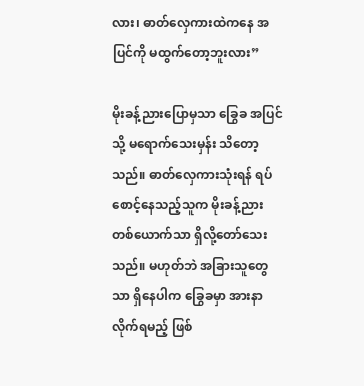လား၊ ဓာတ်လှေကားထဲကနေ အပြင်ကို မထွက်တော့ဘူးလား”

မိုးခန့်ညားပြောမှသာ ခြွေခ အပြင်သို့ မရောက်သေးမှန်း သိတော့သည်။ ဓာတ်လှေကားသုံးရန် ရပ်စောင့်နေသည့်သူက မိုးခန့်ညားတစ်ယောက်သာ ရှိလို့တော်သေးသည်။ မဟုတ်ဘဲ အခြားသူတွေသာ ရှိနေပါက ခြွေခမှာ အားနာလိုက်ရမည့် ဖြစ်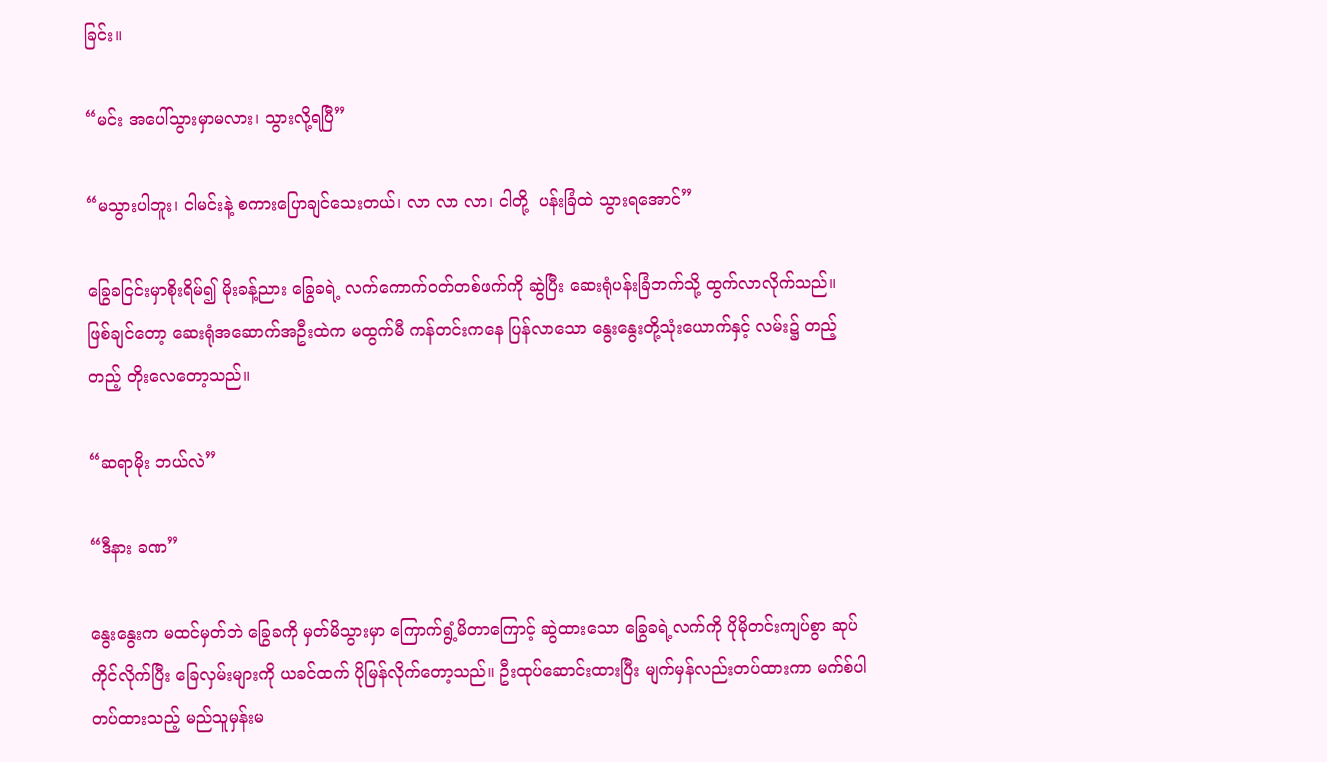ခြင်း။

“မင်း အပေါ်သွားမှာမလား၊ သွားလို့ရပြီ”

“မသွားပါဘူး၊ ငါမင်းနဲ့ စကားပြောချင်သေးတယ်၊ လာ လာ လာ၊ ငါတို့  ပန်းခြံထဲ သွားရ‌အောင်”

ခြွေခငြင်းမှာစိုးရိမ်၍ မိုးခန့်ညား ခြွေခရဲ့ လက်ကောက်ဝတ်တစ်ဖက်ကို ဆွဲပြီး ဆေးရုံပန်းခြံဘက်သို့ ထွက်လာလိုက်သည်။ ဖြစ်ချင်တော့ ဆေးရုံအဆောက်အဦးထဲက မထွက်မီ ကန်တင်းက‌နေ ပြန်လာသော နွေးနွေးတို့သုံး‌ယောက်နှင့် လမ်း၌ တည့်တည့် တိုးလေတော့သည်။

“ဆရာမိုး ဘယ်လဲ”

“ဒီနား ခဏ”

နွေးနွေးက မထင်မှတ်ဘဲ ခြွေခကို မှတ်မိသွားမှာ ကြောက်ရွံ့မိတာကြောင့် ဆွဲထားသော ခြွေခရဲ့လက်ကို ပိုမိုတင်းကျပ်စွာ ဆုပ်ကိုင်လိုက်ပြီး ခြေလှမ်းများကို ယခင်ထက် ပိုမြန်လိုက်တော့သည်။ ဦးထုပ်ဆောင်းထားပြီး မျက်မှန်လည်းတပ်ထားကာ မက်စ်ပါတပ်ထားသည့် မည်သူမှန်းမ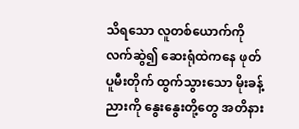သိရသော လူတစ်ယောက်ကို လက်ဆွဲ၍ ဆေးရုံထဲကနေ ဖုတ်ပူမီးတိုက် ထွက်သွားသော မိုးခန့်ညားကို နွေးနွေးတို့တွေ အတိနား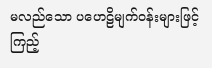မလည်သော ပဟေဠိမျက်ဝန်းများဖြင့် ကြည့်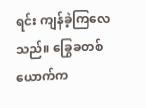ရင်း ကျန်ခဲ့ကြလေသည်။ ခြွေခတစ်ယောက်က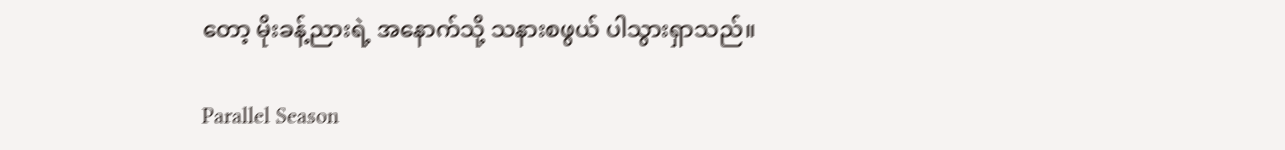တော့ မိုးခန့်ညားရဲ့ အနောက်သို့ သနားစဖွယ် ပါသွားရှာသည်။

Parallel Season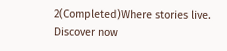2(Completed)Where stories live. Discover now